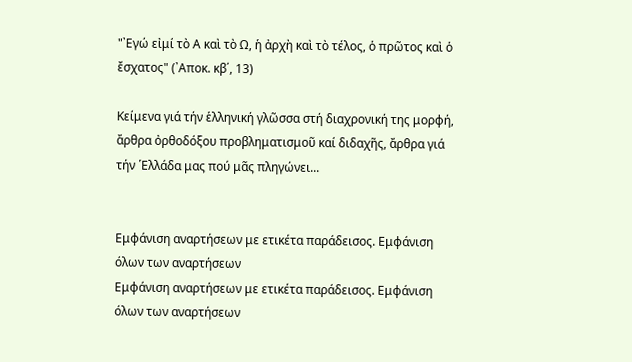"᾿Εγώ εἰμί τὸ Α καὶ τὸ Ω, ἡ ἀρχὴ καὶ τὸ τέλος, ὁ πρῶτος καὶ ὁ ἔσχατος" (᾿Αποκ. κβ΄, 13)

Κείμενα γιά τήν ἑλληνική γλῶσσα στή διαχρονική της μορφή, ἄρθρα ὀρθοδόξου προβληματισμοῦ καί διδαχῆς, ἄρθρα γιά τήν ῾Ελλάδα μας πού μᾶς πληγώνει...


Εμφάνιση αναρτήσεων με ετικέτα παράδεισος. Εμφάνιση όλων των αναρτήσεων
Εμφάνιση αναρτήσεων με ετικέτα παράδεισος. Εμφάνιση όλων των αναρτήσεων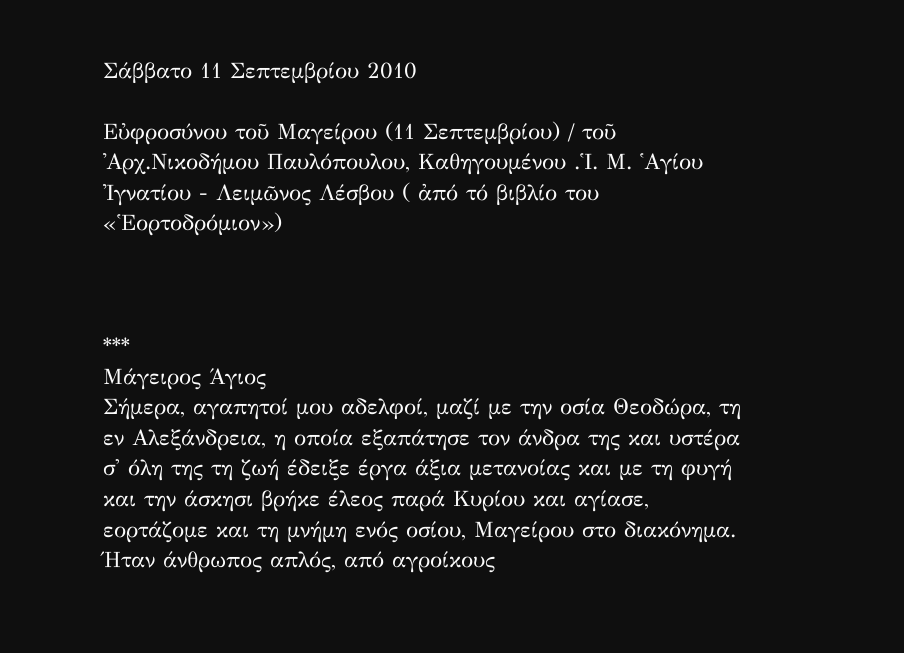Σάββατο 11 Σεπτεμβρίου 2010

Εὐφροσύνου τοῦ Μαγείρου (11 Σεπτεμβρίου) / τοῦ ᾿Αρχ.Νικοδήμου Παυλόπουλου, Καθηγουμένου .῾Ι. Μ. ῾Αγίου ᾿Ιγνατίου - Λειμῶνος Λέσβου ( ἀπό τό βιβλίο του «῾Εορτοδρόμιον»)



***
Μάγειρος Άγιος
Σήμερα, αγαπητοί μου αδελφοί, μαζί με την οσία Θεοδώρα, τη εν Αλεξάνδρεια, η οποία εξαπάτησε τον άνδρα της και υστέρα σ' όλη της τη ζωή έδειξε έργα άξια μετανοίας και με τη φυγή και την άσκησι βρήκε έλεος παρά Κυρίου και αγίασε, εορτάζομε και τη μνήμη ενός οσίου, Μαγείρου στο διακόνημα.
Ήταν άνθρωπος απλός, από αγροίκους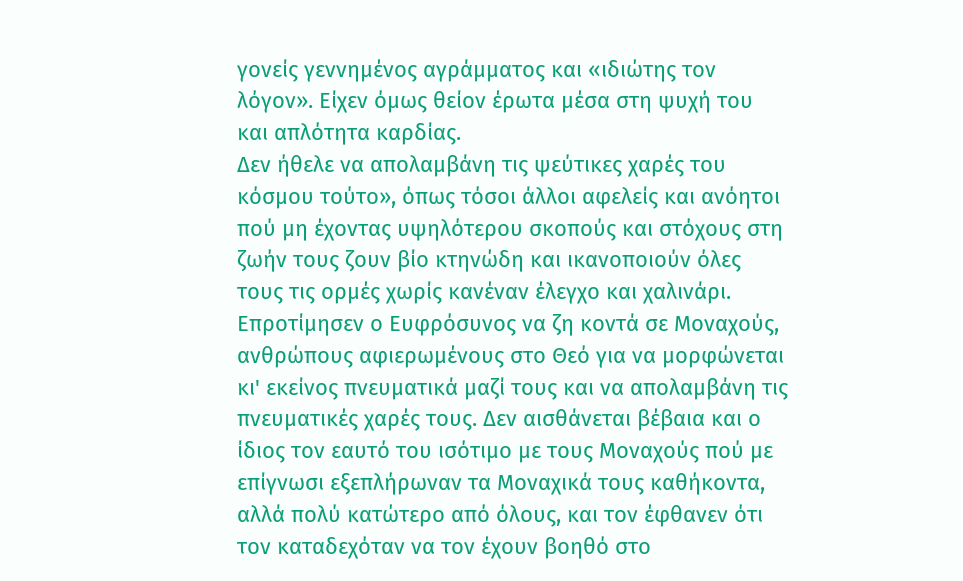γονείς γεννημένος αγράμματος και «ιδιώτης τον λόγον». Είχεν όμως θείον έρωτα μέσα στη ψυχή του και απλότητα καρδίας.
Δεν ήθελε να απολαμβάνη τις ψεύτικες χαρές του κόσμου τούτο», όπως τόσοι άλλοι αφελείς και ανόητοι πού μη έχοντας υψηλότερου σκοπούς και στόχους στη ζωήν τους ζουν βίο κτηνώδη και ικανοποιούν όλες τους τις ορμές χωρίς κανέναν έλεγχο και χαλινάρι.
Επροτίμησεν ο Ευφρόσυνος να ζη κοντά σε Μοναχούς, ανθρώπους αφιερωμένους στο Θεό για να μορφώνεται κι' εκείνος πνευματικά μαζί τους και να απολαμβάνη τις πνευματικές χαρές τους. Δεν αισθάνεται βέβαια και ο ίδιος τον εαυτό του ισότιμο με τους Μοναχούς πού με επίγνωσι εξεπλήρωναν τα Μοναχικά τους καθήκοντα, αλλά πολύ κατώτερο από όλους, και τον έφθανεν ότι τον καταδεχόταν να τον έχουν βοηθό στο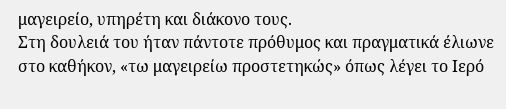μαγειρείο, υπηρέτη και διάκονο τους.
Στη δουλειά του ήταν πάντοτε πρόθυμος και πραγματικά έλιωνε στο καθήκον, «τω μαγειρείω προστετηκώς» όπως λέγει το Ιερό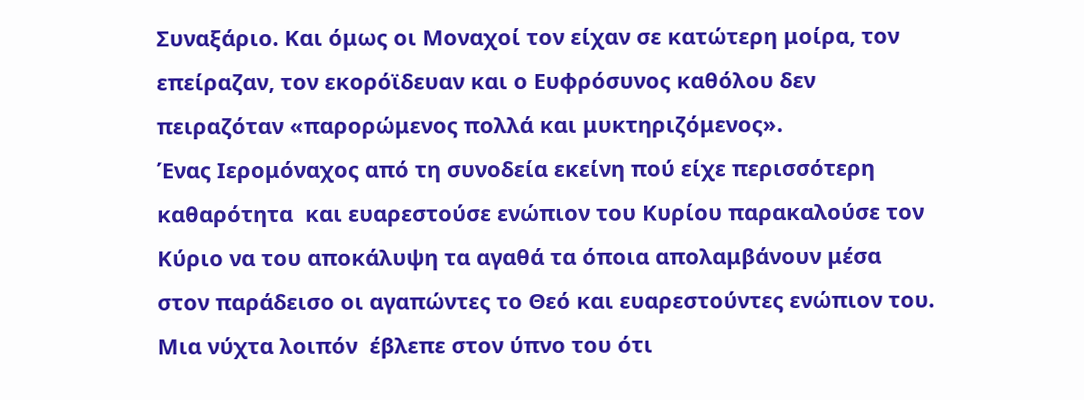Συναξάριο. Και όμως οι Μοναχοί τον είχαν σε κατώτερη μοίρα, τον επείραζαν, τον εκορόϊδευαν και ο Ευφρόσυνος καθόλου δεν πειραζόταν «παρορώμενος πολλά και μυκτηριζόμενος».
Ένας Ιερομόναχος από τη συνοδεία εκείνη πού είχε περισσότερη καθαρότητα  και ευαρεστούσε ενώπιον του Κυρίου παρακαλούσε τον Κύριο να του αποκάλυψη τα αγαθά τα όποια απολαμβάνουν μέσα στον παράδεισο οι αγαπώντες το Θεό και ευαρεστούντες ενώπιον του. Μια νύχτα λοιπόν  έβλεπε στον ύπνο του ότι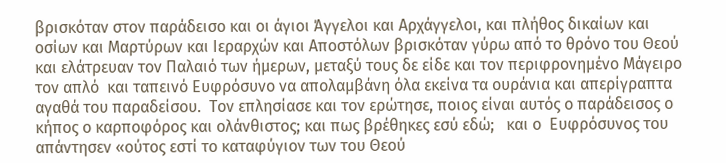βρισκόταν στον παράδεισο και οι άγιοι Άγγελοι και Αρχάγγελοι, και πλήθος δικαίων και οσίων και Μαρτύρων και Ιεραρχών και Αποστόλων βρισκόταν γύρω από το θρόνο του Θεού και ελάτρευαν τον Παλαιό των ήμερων, μεταξύ τους δε είδε και τον περιφρονημένο Μάγειρο τον απλό  και ταπεινό Ευφρόσυνο να απολαμβάνη όλα εκείνα τα ουράνια και απερίγραπτα αγαθά του παραδείσου.  Τον επλησίασε και τον ερώτησε, ποιος είναι αυτός ο παράδεισος ο κήπος ο καρποφόρος και ολάνθιστος; και πως βρέθηκες εσύ εδώ;   και ο  Ευφρόσυνος του απάντησεν «ούτος εστί το καταφύγιον των του Θεού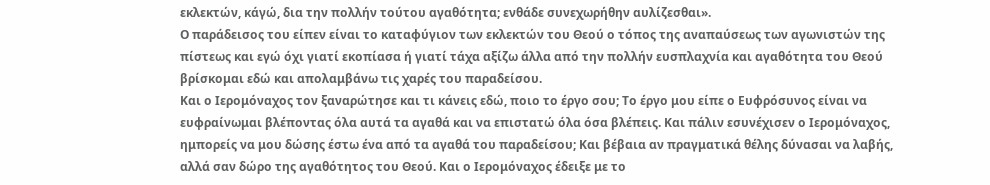εκλεκτών, κάγώ, δια την πολλήν τούτου αγαθότητα; ενθάδε συνεχωρήθην αυλίζεσθαι».
Ο παράδεισος του είπεν είναι το καταφύγιον των εκλεκτών του Θεού ο τόπος της αναπαύσεως των αγωνιστών της πίστεως και εγώ όχι γιατί εκοπίασα ή γιατί τάχα αξίζω άλλα από την πολλήν ευσπλαχνία και αγαθότητα του Θεού βρίσκομαι εδώ και απολαμβάνω τις χαρές του παραδείσου.
Και ο Ιερομόναχος τον ξαναρώτησε και τι κάνεις εδώ, ποιο το έργο σου; Το έργο μου είπε ο Ευφρόσυνος είναι να ευφραίνωμαι βλέποντας όλα αυτά τα αγαθά και να επιστατώ όλα όσα βλέπεις. Και πάλιν εσυνέχισεν ο Ιερομόναχος, ημπορείς να μου δώσης έστω ένα από τα αγαθά του παραδείσου; Και βέβαια αν πραγματικά θέλης δύνασαι να λαβής, αλλά σαν δώρο της αγαθότητος του Θεού. Και ο Ιερομόναχος έδειξε με το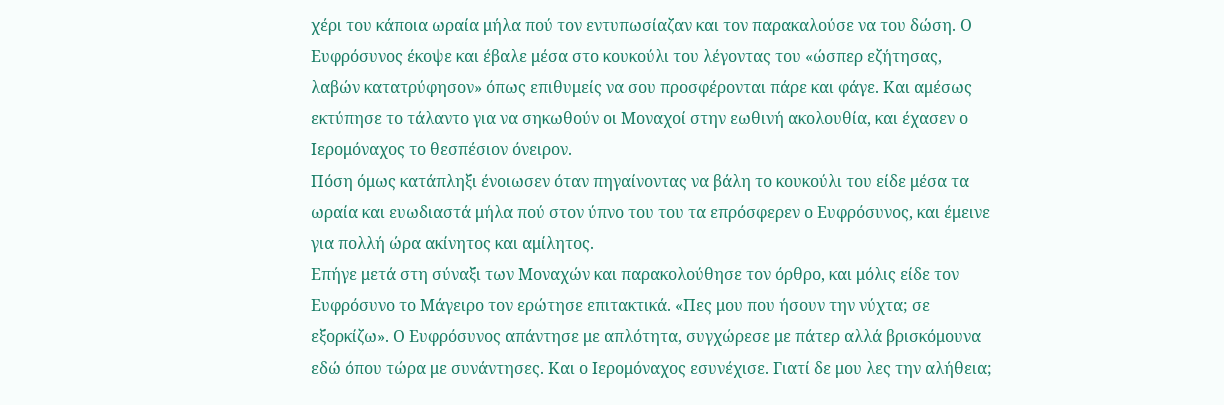χέρι του κάποια ωραία μήλα πού τον εντυπωσίαζαν και τον παρακαλούσε να του δώση. Ο Ευφρόσυνος έκοψε και έβαλε μέσα στο κουκούλι του λέγοντας του «ώσπερ εζήτησας, λαβών κατατρύφησον» όπως επιθυμείς να σου προσφέρονται πάρε και φάγε. Και αμέσως εκτύπησε το τάλαντο για να σηκωθούν οι Μοναχοί στην εωθινή ακολουθία, και έχασεν ο Ιερομόναχος το θεσπέσιον όνειρον.
Πόση όμως κατάπληξι ένοιωσεν όταν πηγαίνοντας να βάλη το κουκούλι του είδε μέσα τα ωραία και ευωδιαστά μήλα πού στον ύπνο του του τα επρόσφερεν ο Ευφρόσυνος, και έμεινε για πολλή ώρα ακίνητος και αμίλητος.
Επήγε μετά στη σύναξι των Μοναχών και παρακολούθησε τον όρθρο, και μόλις είδε τον Ευφρόσυνο το Μάγειρο τον ερώτησε επιτακτικά. «Πες μου που ήσουν την νύχτα; σε εξορκίζω». Ο Ευφρόσυνος απάντησε με απλότητα, συγχώρεσε με πάτερ αλλά βρισκόμουνα εδώ όπου τώρα με συνάντησες. Και ο Ιερομόναχος εσυνέχισε. Γιατί δε μου λες την αλήθεια;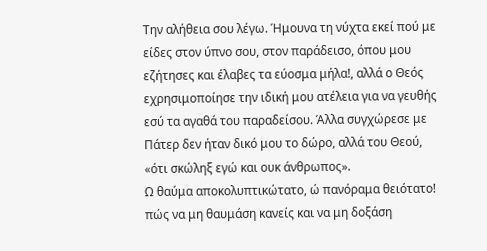Την αλήθεια σου λέγω. Ήμουνα τη νύχτα εκεί πού με είδες στον ύπνο σου, στον παράδεισο, όπου μου εζήτησες και έλαβες τα εύοσμα μήλα!, αλλά ο Θεός εχρησιμοποίησε την ιδική μου ατέλεια για να γευθής εσύ τα αγαθά του παραδείσου. Άλλα συγχώρεσε με Πάτερ δεν ήταν δικό μου το δώρο, αλλά του Θεού, «ότι σκώληξ εγώ και ουκ άνθρωπος».
Ω θαύμα αποκολυπτικώτατο, ώ πανόραμα θειότατο! πώς να μη θαυμάση κανείς και να μη δοξάση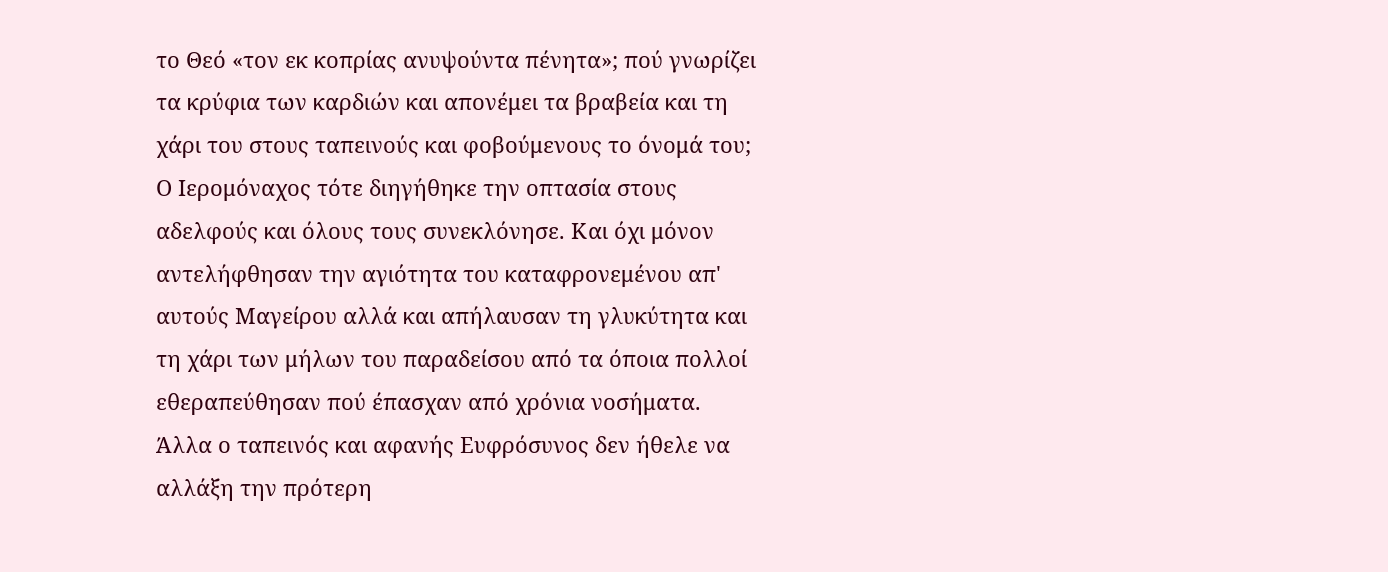το Θεό «τον εκ κοπρίας ανυψούντα πένητα»; πού γνωρίζει τα κρύφια των καρδιών και απονέμει τα βραβεία και τη χάρι του στους ταπεινούς και φοβούμενους το όνομά του;
Ο Ιερομόναχος τότε διηγήθηκε την οπτασία στους αδελφούς και όλους τους συνεκλόνησε. Και όχι μόνον αντελήφθησαν την αγιότητα του καταφρονεμένου απ' αυτούς Μαγείρου αλλά και απήλαυσαν τη γλυκύτητα και τη χάρι των μήλων του παραδείσου από τα όποια πολλοί εθεραπεύθησαν πού έπασχαν από χρόνια νοσήματα.
Άλλα ο ταπεινός και αφανής Ευφρόσυνος δεν ήθελε να αλλάξη την πρότερη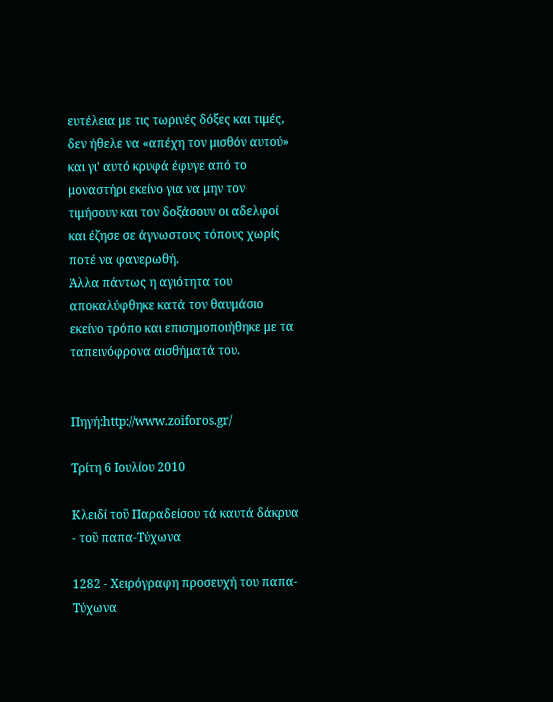ευτέλεια με τις τωρινές δόξες και τιμές, δεν ήθελε να «απέχη τον μισθόν αυτού» και γι' αυτό κρυφά έφυγε από το μοναστήρι εκείνο για να μην τον τιμήσουν και τον δοξάσουν οι αδελφοί και έζησε σε άγνωστους τόπους χωρίς ποτέ να φανερωθή.
Άλλα πάντως η αγιότητα του αποκαλύφθηκε κατά τον θαυμάσιο εκείνο τρόπο και επισημοποιήθηκε με τα ταπεινόφρονα αισθήματά του.


Πηγή:http://www.zoiforos.gr/

Τρίτη 6 Ιουλίου 2010

Κλειδί τοῦ Παραδείσου τά καυτά δάκρυα - τοῦ παπα-Τύχωνα

1282 - Χειρόγραφη προσευχή του παπα-Τύχωνα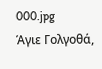000.jpg
Άγιε Γολγοθά,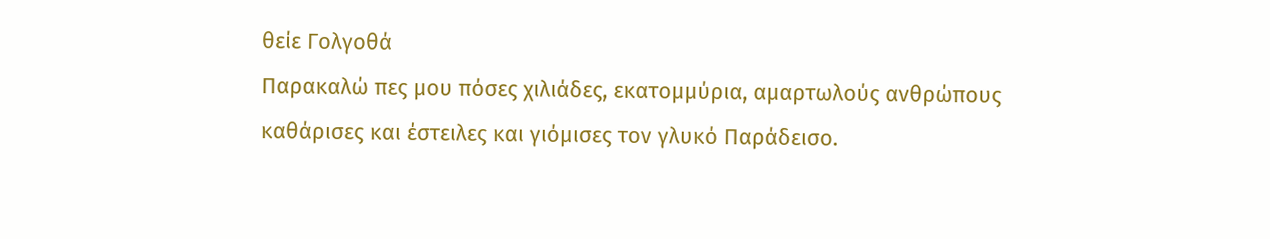θείε Γολγοθά
Παρακαλώ πες μου πόσες χιλιάδες, εκατομμύρια, αμαρτωλούς ανθρώπους καθάρισες και έστειλες και γιόμισες τον γλυκό Παράδεισο.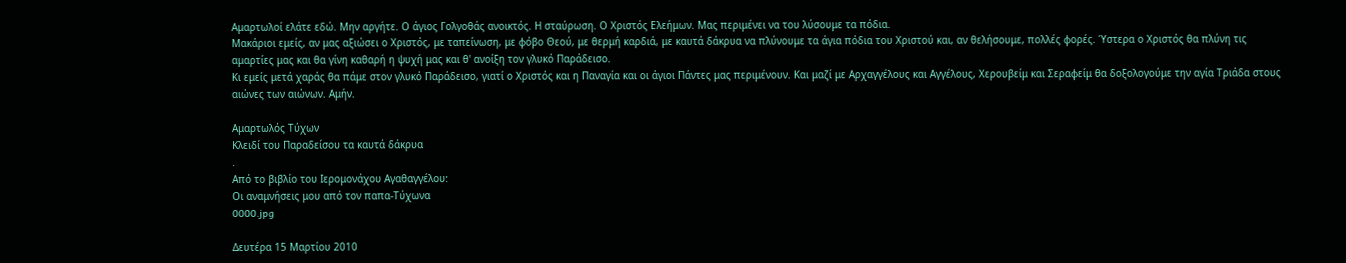Αμαρτωλοί ελάτε εδώ. Μην αργήτε. Ο άγιος Γολγοθάς ανοικτός. Η σταύρωση. Ο Χριστός Ελεήμων. Μας περιμένει να του λύσουμε τα πόδια.
Μακάριοι εμείς, αν μας αξιώσει ο Χριστός, με ταπείνωση, με φόβο Θεού, με θερμή καρδιά, με καυτά δάκρυα να πλύνουμε τα άγια πόδια του Χριστού και, αν θελήσουμε, πολλές φορές. Ύστερα ο Χριστός θα πλύνη τις αμαρτίες μας και θα γίνη καθαρή η ψυχή μας και θ' ανοίξη τον γλυκό Παράδεισο.
Κι εμείς μετά χαράς θα πάμε στον γλυκό Παράδεισο, γιατί ο Χριστός και η Παναγία και οι άγιοι Πάντες μας περιμένουν. Και μαζί με Αρχαγγέλους και Αγγέλους, Χερουβείμ και Σεραφείμ θα δοξολογούμε την αγία Τριάδα στους αιώνες των αιώνων. Αμήν.

Αμαρτωλός Τύχων
Κλειδί του Παραδείσου τα καυτά δάκρυα
.
Από το βιβλίο του Ιερομονάχου Αγαθαγγέλου:
Οι αναμνήσεις μου από τον παπα-Τύχωνα
0000.jpg

Δευτέρα 15 Μαρτίου 2010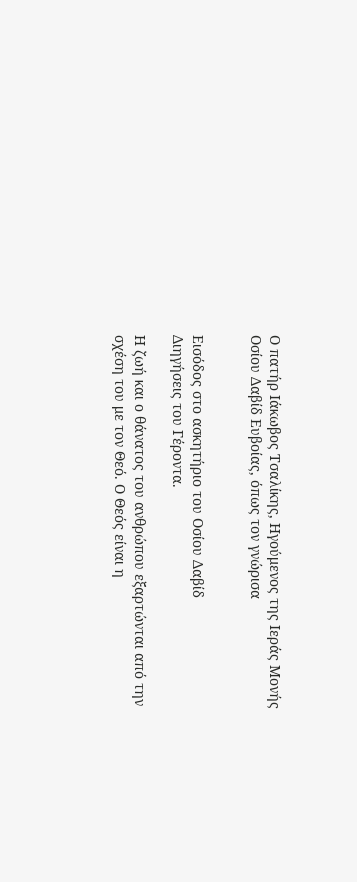Ο πατήρ Ιάκωβος Τσαλίκης, Ηγούμενος της Ιεράς Μονής Οσίου Δαβίδ Ευβοίας, όπως τον γνώρισα


Εισόδος στο ασκητήριο του Οσίου Δαβίδ
Διηγήσεις του Γέροντα.

Η ζωή και ο θάνατος του ανθρώπου εξαρτώνται από την σχέση του με τον Θεό. Ο Θεός είναι η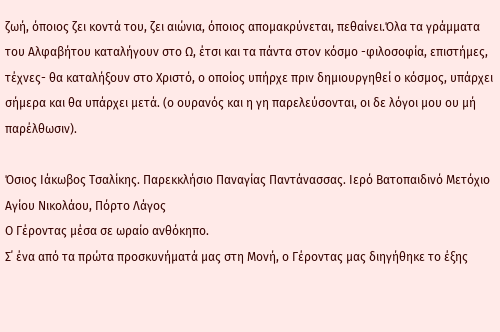ζωή, όποιος ζει κοντά του, ζει αιώνια, όποιος απομακρύνεται, πεθαίνει.Όλα τα γράμματα του Αλφαβήτου καταλήγουν στο Ω, έτσι και τα πάντα στον κόσμο -φιλοσοφία, επιστήμες, τέχνες- θα καταλήξουν στο Χριστό, ο οποίος υπήρχε πριν δημιουργηθεί ο κόσμος, υπάρχει σήμερα και θα υπάρχει μετά. (ο ουρανός και η γη παρελεύσονται, οι δε λόγοι μου ου μή παρέλθωσιν).

Όσιος Ιάκωβος Τσαλίκης. Παρεκκλήσιο Παναγίας Παντάνασσας. Ιερό Βατοπαιδινό Μετόχιο Αγίου Νικολάου, Πόρτο Λάγος
Ο Γέροντας μέσα σε ωραίο ανθόκηπο.
Σ΄ ένα από τα πρώτα προσκυνήματά μας στη Μονή, ο Γέροντας μας διηγήθηκε το έξης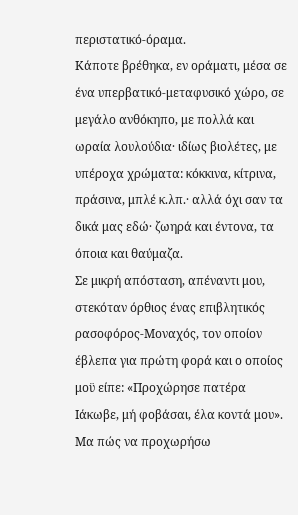περιστατικό-όραμα.
Κάποτε βρέθηκα, εν οράματι, μέσα σε ένα υπερβατικό-μεταφυσικό χώρο, σε μεγάλο ανθόκηπο, με πολλά και ωραία λουλούδια· ιδίως βιολέτες, με υπέροχα χρώματα: κόκκινα, κίτρινα, πράσινα, μπλέ κ.λπ.· αλλά όχι σαν τα δικά μας εδώ· ζωηρά και έντονα, τα όποια και θαύμαζα.
Σε μικρή απόσταση, απέναντι μου, στεκόταν όρθιος ένας επιβλητικός ρασοφόρος-Μοναχός, τον οποίον έβλεπα για πρώτη φορά και ο οποίος μοϋ είπε: «Προχώρησε πατέρα Ιάκωβε, μή φοβάσαι, έλα κοντά μου». Μα πώς να προχωρήσω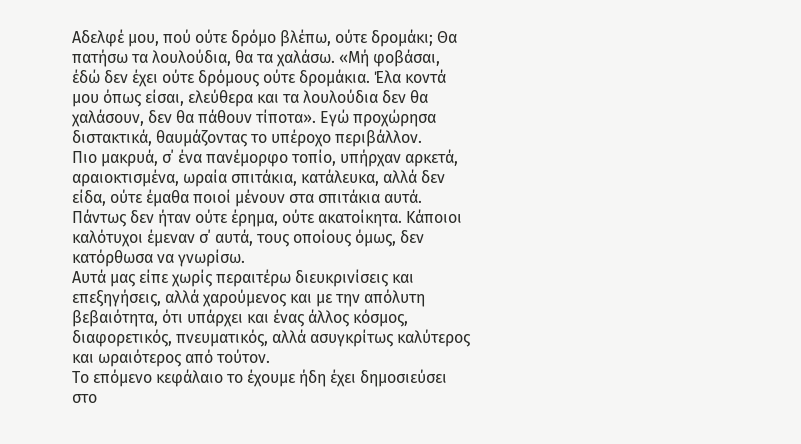Αδελφέ μου, πού ούτε δρόμο βλέπω, ούτε δρομάκι; Θα πατήσω τα λουλούδια, θα τα χαλάσω. «Μή φοβάσαι, έδώ δεν έχει ούτε δρόμους ούτε δρομάκια. Έλα κοντά μου όπως είσαι, ελεύθερα και τα λουλούδια δεν θα χαλάσουν, δεν θα πάθουν τίποτα». Εγώ προχώρησα διστακτικά, θαυμάζοντας το υπέροχο περιβάλλον.
Πιο μακρυά, σ΄ ένα πανέμορφο τοπίο, υπήρχαν αρκετά, αραιοκτισμένα, ωραία σπιτάκια, κατάλευκα, αλλά δεν είδα, ούτε έμαθα ποιοί μένουν στα σπιτάκια αυτά. Πάντως δεν ήταν ούτε έρημα, ούτε ακατοίκητα. Κάποιοι καλότυχοι έμεναν σ΄ αυτά, τους οποίους όμως, δεν κατόρθωσα να γνωρίσω.
Αυτά μας είπε χωρίς περαιτέρω διευκρινίσεις και επεξηγήσεις, αλλά χαρούμενος και με την απόλυτη βεβαιότητα, ότι υπάρχει και ένας άλλος κόσμος, διαφορετικός, πνευματικός, αλλά ασυγκρίτως καλύτερος και ωραιότερος από τούτον.
Το επόμενο κεφάλαιο το έχουμε ήδη έχει δημοσιεύσει στο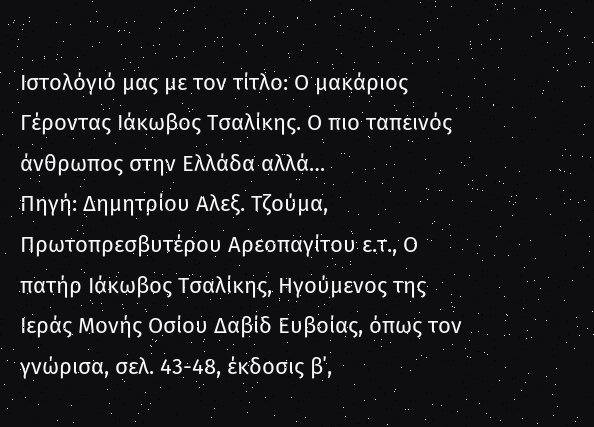Ιστολόγιό μας με τον τίτλο: Ο μακάριος Γέροντας Ιάκωβος Τσαλίκης. Ο πιο ταπεινός άνθρωπος στην Ελλάδα αλλά…
Πηγή: Δημητρίου Αλεξ. Τζούμα, Πρωτοπρεσβυτέρου Αρεοπαγίτου ε.τ., Ο πατήρ Ιάκωβος Τσαλίκης, Ηγούμενος της Ιεράς Μονής Οσίου Δαβίδ Ευβοίας, όπως τον γνώρισα, σελ. 43-48, έκδοσις β΄,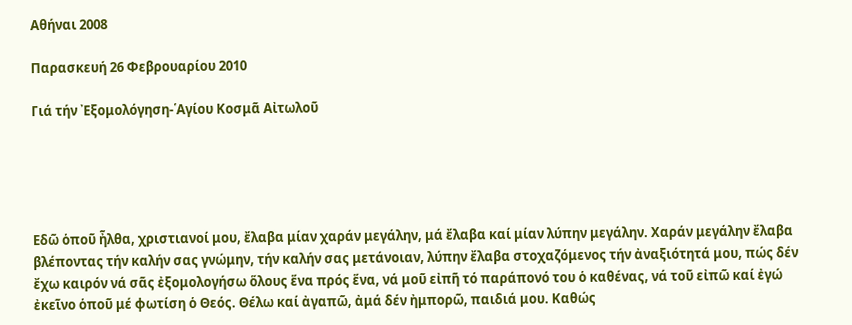Αθήναι 2008

Παρασκευή 26 Φεβρουαρίου 2010

Γιά τήν ᾿Εξομολόγηση-῾Αγίου Κοσμᾶ Αἰτωλοῦ





Εδῶ ὁποῦ ἦλθα, χριστιανοί μου, ἔλαβα μίαν χαράν μεγάλην, μά ἔλαβα καί μίαν λύπην μεγάλην. Χαράν μεγάλην ἔλαβα βλέποντας τήν καλήν σας γνώμην, τήν καλήν σας μετάνοιαν, λύπην ἔλαβα στοχαζόμενος τήν ἀναξιότητά μου, πώς δέν ἔχω καιρόν νά σᾶς ἐξομολογήσω ὅλους ἕνα πρός ἕνα, νά μοῦ εἰπῆ τό παράπονό του ὁ καθένας, νά τοῦ εἰπῶ καί ἐγώ ἐκεῖνο ὁποῦ μέ φωτίση ὁ Θεός. Θέλω καί ἀγαπῶ, ἀμά δέν ἠμπορῶ, παιδιά μου. Καθώς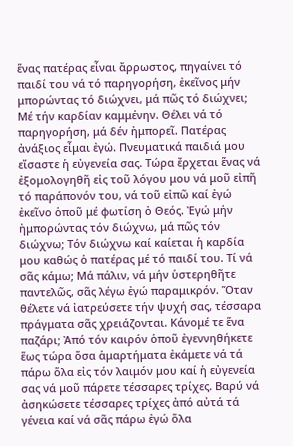ἕνας πατέρας εἶναι ἄρρωστος, πηγαίνει τό παιδί του νά τό παρηγορήση, ἐκεῖνος μήν μπορώντας τό διώχνει, μά πῶς τό διώχνει; Μέ τήν καρδίαν καμμένην. Θέλει νά τό παρηγορήση, μά δέν ἠμπορεῖ. Πατέρας ἀνάξιος εἶμαι ἐγώ. Πνευματικά παιδιά μου εἴσαστε ἡ εὐγενεία σας. Τώρα ἔρχεται ἕνας νά ἐξομολογηθῆ εἰς τοῦ λόγου μου νά μοῦ εἰπῆ τό παράπονόν του, νά τοῦ εἰπῶ καί ἐγώ ἐκεῖνο ὁποῦ μέ φωτίση ὁ Θεός. Ἐγώ μήν ἠμπορώντας τόν διώχνω, μά πῶς τόν διώχνω; Τόν διώχνω καί καίεται ἡ καρδία μου καθώς ὁ πατέρας μέ τό παιδί του. Τί νά σᾶς κάμω; Μά πάλιν, νά μήν ὑστερηθῆτε παντελῶς, σᾶς λέγω ἐγώ παραμικρόν. Ὅταν θέλετε νά ἰατρεύσετε τήν ψυχή σας, τέσσαρα πράγματα σᾶς χρειάζονται. Κάνομέ τε ἕνα παζάρι; Ἀπό τόν καιρόν ὁποῦ ἐγεννηθήκετε ἕως τώρα ὅσα ἁμαρτήματα ἐκάμετε νά τά πάρω ὅλα εἰς τόν λαιμόν μου καί ἡ εὐγενεία σας νά μοῦ πάρετε τέσσαρες τρίχες. Βαρύ νά ἀσηκώσετε τέσσαρες τρίχες ἀπό αὐτά τά γένεια καί νά σᾶς πάρω ἐγώ ὅλα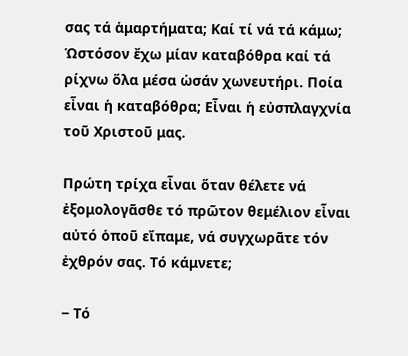σας τά ἁμαρτήματα; Καί τί νά τά κάμω; Ὡστόσον ἔχω μίαν καταβόθρα καί τά ρίχνω ὅλα μέσα ὡσάν χωνευτήρι. Ποία εἶναι ἡ καταβόθρα; Εἶναι ἡ εὐσπλαγχνία τοῦ Χριστοῦ μας.

Πρώτη τρίχα εἶναι ὅταν θέλετε νά ἐξομολογᾶσθε τό πρῶτον θεμέλιον εἶναι αὐτό ὁποῦ εἴπαμε, νά συγχωρᾶτε τόν ἐχθρόν σας. Τό κάμνετε;

‒ Τό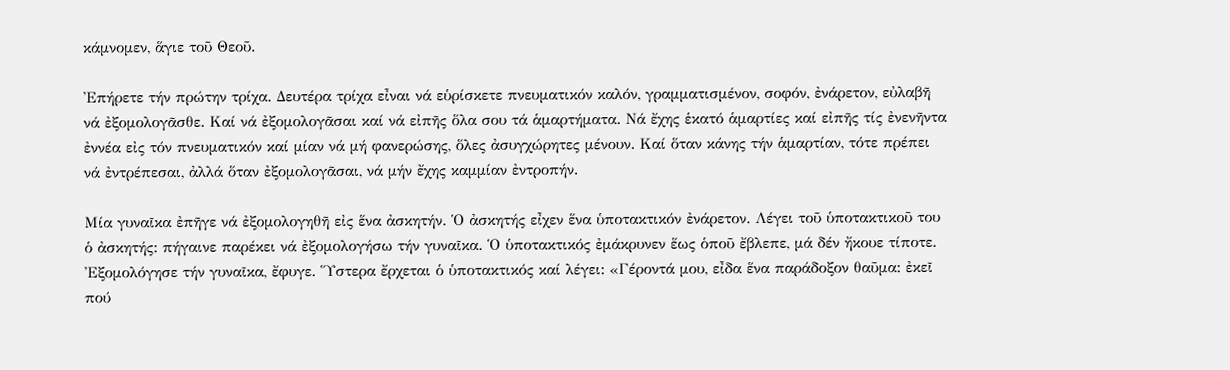κάμνομεν, ἅγιε τοῦ Θεοῦ.

Ἐπήρετε τήν πρώτην τρίχα. Δευτέρα τρίχα εἶναι νά εὑρίσκετε πνευματικόν καλόν, γραμματισμένον, σοφόν, ἐνάρετον, εὐλαβῆ νά ἐξομολογᾶσθε. Καί νά ἐξομολογᾶσαι καί νά εἰπῆς ὅλα σου τά ἁμαρτήματα. Νά ἔχης ἑκατό ἁμαρτίες καί εἰπῆς τίς ἐνενῆντα ἐννέα εἰς τόν πνευματικόν καί μίαν νά μή φανερώσης, ὅλες ἀσυγχώρητες μένουν. Καί ὅταν κάνης τήν ἁμαρτίαν, τότε πρέπει νά ἐντρέπεσαι, ἀλλά ὅταν ἐξομολογᾶσαι, νά μήν ἔχης καμμίαν ἐντροπήν.

Μία γυναῖκα ἐπῆγε νά ἐξομολογηθῆ εἰς ἕνα ἀσκητήν. Ὁ ἀσκητής εἶχεν ἕνα ὑποτακτικόν ἐνάρετον. Λέγει τοῦ ὑποτακτικοῦ του ὁ ἀσκητής: πήγαινε παρέκει νά ἐξομολογήσω τήν γυναῖκα. Ὁ ὑποτακτικός ἐμάκρυνεν ἕως ὁποῦ ἔβλεπε, μά δέν ἤκουε τίποτε. Ἐξομολόγησε τήν γυναῖκα, ἔφυγε. Ὕστερα ἔρχεται ὁ ὑποτακτικός καί λέγει: «Γέροντά μου, εἶδα ἕνα παράδοξον θαῦμα: ἐκεῖ πού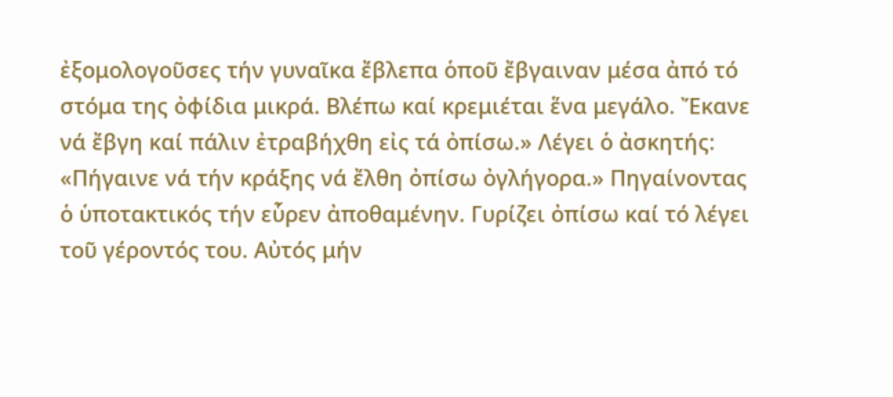ἐξομολογοῦσες τήν γυναῖκα ἔβλεπα ὁποῦ ἔβγαιναν μέσα ἀπό τό στόμα της ὀφίδια μικρά. Βλέπω καί κρεμιέται ἕνα μεγάλο. Ἔκανε νά ἔβγη καί πάλιν ἐτραβήχθη εἰς τά ὀπίσω.» Λέγει ὁ ἀσκητής: «Πήγαινε νά τήν κράξης νά ἔλθη ὀπίσω ὀγλήγορα.» Πηγαίνοντας ὁ ὑποτακτικός τήν εὗρεν ἀποθαμένην. Γυρίζει ὀπίσω καί τό λέγει τοῦ γέροντός του. Αὐτός μήν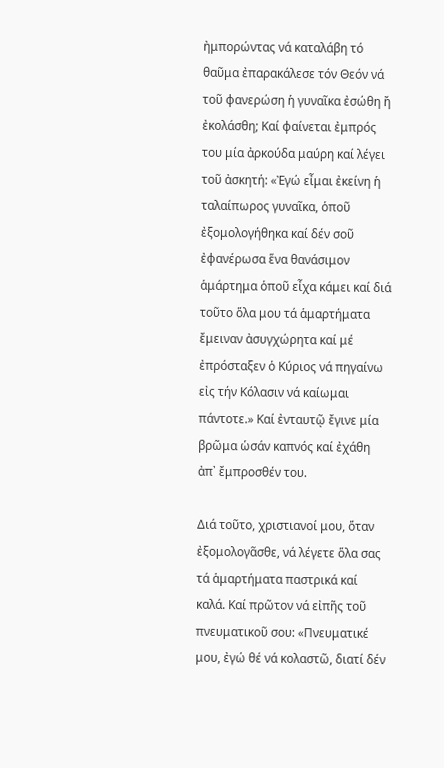ἠμπορώντας νά καταλάβη τό θαῦμα ἐπαρακάλεσε τόν Θεόν νά τοῦ φανερώση ἡ γυναῖκα ἐσώθη ἤ ἐκολάσθη; Καί φαίνεται ἐμπρός του μία ἀρκούδα μαύρη καί λέγει τοῦ ἀσκητή: «Ἐγώ εἶμαι ἐκείνη ἡ ταλαίπωρος γυναῖκα, ὁποῦ ἐξομολογήθηκα καί δέν σοῦ ἐφανέρωσα ἕνα θανάσιμον ἁμάρτημα ὁποῦ εἶχα κάμει καί διά τοῦτο ὅλα μου τά ἁμαρτήματα ἔμειναν ἀσυγχώρητα καί μέ ἐπρόσταξεν ὁ Κύριος νά πηγαίνω εἰς τήν Κόλασιν νά καίωμαι πάντοτε.» Καί ἐνταυτῷ ἔγινε μία βρῶμα ὡσάν καπνός καί ἐχάθη ἀπ᾽ ἔμπροσθέν του.

Διά τοῦτο, χριστιανοί μου, ὅταν ἐξομολογᾶσθε, νά λέγετε ὅλα σας τά ἁμαρτήματα παστρικά καί καλά. Καί πρῶτον νά εἰπῆς τοῦ πνευματικοῦ σου: «Πνευματικέ μου, ἐγώ θέ νά κολαστῶ, διατί δέν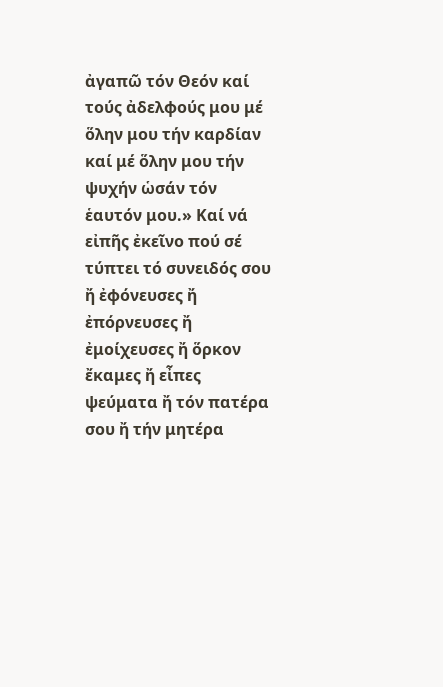ἀγαπῶ τόν Θεόν καί τούς ἀδελφούς μου μέ ὅλην μου τήν καρδίαν καί μέ ὅλην μου τήν ψυχήν ὡσάν τόν ἑαυτόν μου.» Καί νά εἰπῆς ἐκεῖνο πού σέ τύπτει τό συνειδός σου ἤ ἐφόνευσες ἤ ἐπόρνευσες ἤ ἐμοίχευσες ἤ ὅρκον ἔκαμες ἤ εἶπες ψεύματα ἤ τόν πατέρα σου ἤ τήν μητέρα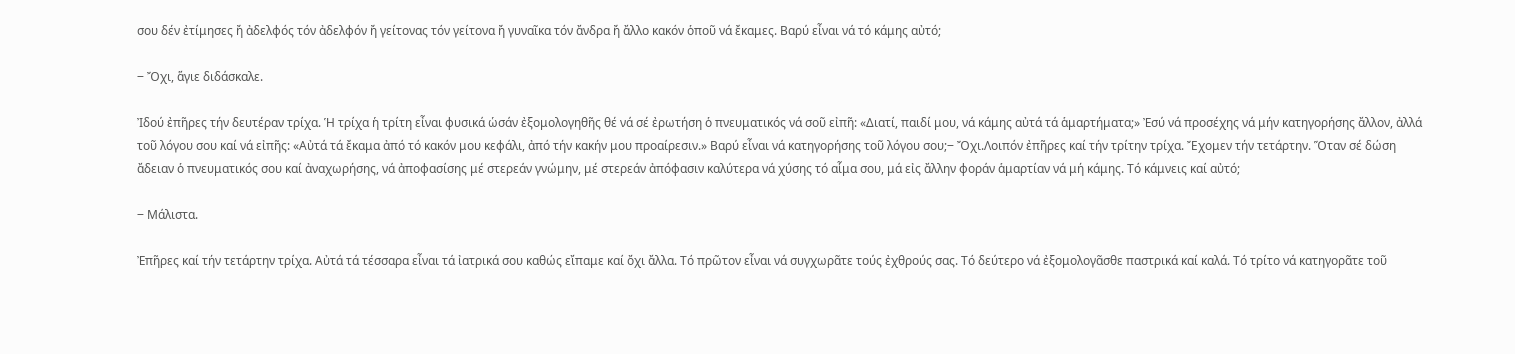σου δέν ἐτίμησες ἤ ἀδελφός τόν ἀδελφόν ἤ γείτονας τόν γείτονα ἤ γυναῖκα τόν ἄνδρα ἤ ἄλλο κακόν ὁποῦ νά ἔκαμες. Βαρύ εἶναι νά τό κάμης αὐτό;

‒ Ὄχι, ἅγιε διδάσκαλε.

Ἰδού ἐπῆρες τήν δευτέραν τρίχα. Ἡ τρίχα ἡ τρίτη εἶναι φυσικά ὡσάν ἐξομολογηθῆς θέ νά σέ ἐρωτήση ὁ πνευματικός νά σοῦ εἰπῆ: «Διατί, παιδί μου, νά κάμης αὐτά τά ἁμαρτήματα;» Ἐσύ νά προσέχης νά μήν κατηγορήσης ἄλλον, ἀλλά τοῦ λόγου σου καί νά εἰπῆς: «Αὐτά τά ἔκαμα ἀπό τό κακόν μου κεφάλι, ἀπό τήν κακήν μου προαίρεσιν.» Βαρύ εἶναι νά κατηγορήσης τοῦ λόγου σου;‒ Ὄχι.Λοιπόν ἐπῆρες καί τήν τρίτην τρίχα. Ἔχομεν τήν τετάρτην. Ὅταν σέ δώση ἄδειαν ὁ πνευματικός σου καί ἀναχωρήσης, νά ἀποφασίσης μέ στερεάν γνώμην, μέ στερεάν ἀπόφασιν καλύτερα νά χύσης τό αἷμα σου, μά εἰς ἄλλην φοράν ἁμαρτίαν νά μή κάμης. Τό κάμνεις καί αὐτό;

‒ Μάλιστα.

Ἐπῆρες καί τήν τετάρτην τρίχα. Αὐτά τά τέσσαρα εἶναι τά ἰατρικά σου καθώς εἴπαμε καί ὄχι ἄλλα. Τό πρῶτον εἶναι νά συγχωρᾶτε τούς ἐχθρούς σας. Τό δεύτερο νά ἐξομολογᾶσθε παστρικά καί καλά. Τό τρίτο νά κατηγορᾶτε τοῦ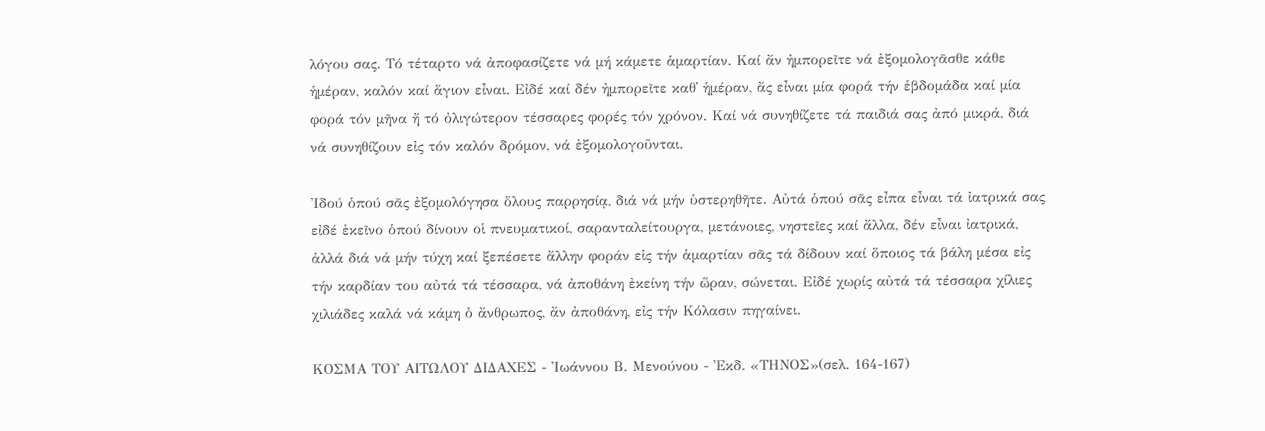λόγου σας. Τό τέταρτο νά ἀποφασίζετε νά μή κάμετε ἁμαρτίαν. Καί ἄν ἠμπορεῖτε νά ἐξομολογᾶσθε κάθε ἡμέραν, καλόν καί ἅγιον εἶναι. Εἰδέ καί δέν ἠμπορεῖτε καθ᾽ ἡμέραν, ἄς εἶναι μία φορά τήν ἑβδομάδα καί μία φορά τόν μῆνα ἤ τό ὀλιγώτερον τέσσαρες φορές τόν χρόνον. Καί νά συνηθίζετε τά παιδιά σας ἀπό μικρά, διά νά συνηθίζουν εἰς τόν καλόν δρόμον, νά ἐξομολογοῦνται.

Ἰδού ὁπού σᾶς ἐξομολόγησα ὅλους παρρησίᾳ, διά νά μήν ὑστερηθῆτε. Αὐτά ὁπού σᾶς εἶπα εἶναι τά ἰατρικά σας εἰδέ ἐκεῖνο ὁπού δίνουν οἱ πνευματικοί, σαρανταλείτουργα, μετάνοιες, νηστεῖες καί ἄλλα, δέν εἶναι ἰατρικά, ἀλλά διά νά μήν τύχη καί ξεπέσετε ἄλλην φοράν εἰς τήν ἁμαρτίαν σᾶς τά δίδουν καί ὅποιος τά βάλη μέσα εἰς τήν καρδίαν του αὐτά τά τέσσαρα, νά ἀποθάνη ἐκείνη τήν ὥραν, σώνεται. Εἰδέ χωρίς αὐτά τά τέσσαρα χίλιες χιλιάδες καλά νά κάμη ὁ ἄνθρωπος, ἄν ἀποθάνη, εἰς τήν Κόλασιν πηγαίνει.

ΚΟΣΜΑ ΤΟΥ ΑΙΤΩΛΟΥ ΔΙΔΑΧΕΣ - Ἰωάννου Β. Μενούνου - Ἐκδ. «ΤΗΝΟΣ»(σελ. 164-167)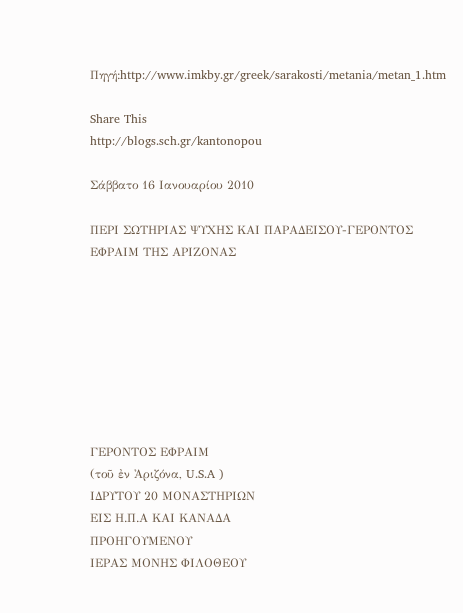Πηγή:http://www.imkby.gr/greek/sarakosti/metania/metan_1.htm

Share This
http://blogs.sch.gr/kantonopou

Σάββατο 16 Ιανουαρίου 2010

ΠΕΡΙ ΣΩΤΗΡΙΑΣ ΨΥΧΗΣ ΚΑΙ ΠΑΡΑΔΕΙΣΟΥ-ΓΕΡΟΝΤΟΣ ΕΦΡΑΙΜ ΤΗΣ ΑΡΙΖΟΝΑΣ








ΓΕΡΟΝΤΟΣ ΕΦΡΑΙΜ
(τοῦ ἐν Ἀριζόνα, U.S.A )
ΙΔΡΥΤΟΥ 20 ΜΟΝΑΣΤΗΡΙΩΝ
ΕΙΣ Η.Π.Α ΚΑΙ ΚΑΝΑΔΑ
ΠΡΟΗΓΟΥΜΕΝΟΥ
ΙΕΡΑΣ ΜΟΝΗΣ ΦΙΛΟΘΕΟΥ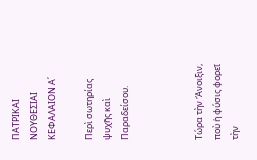ΠΑΤΡΙΚΑΙ ΝΟΥΘΕΣΙΑΙ
ΚΕΦΑΛΑΙΟΝ Α΄

Περὶ σωτηρίας ψυχῆς καὶ Παραδείσου.



Τώρα τὴν Ἄνοιξιν, ποὺ ἡ φύσις φορεῖ τὴν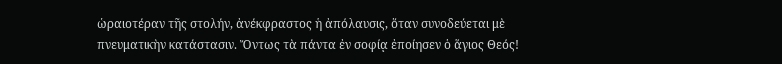ὡραιοτέραν τῆς στολήν, ἀνέκφραστος ἡ ἀπόλαυσις, ὅταν συνοδεύεται μὲ πνευματικὴν κατάστασιν. Ὄντως τὰ πάντα ἐν σοφίᾳ ἐποίησεν ὁ ἅγιος Θεός!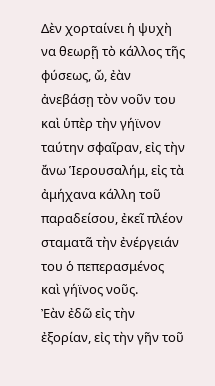Δὲν χορταίνει ἡ ψυχὴ να θεωρῇ τὸ κάλλος τῆς φύσεως, ὤ, ἐὰν ἀνεβάσῃ τὸν νοῦν του καὶ ὑπὲρ τὴν γήϊνον ταύτην σφαῖραν, εἰς τὴν ἄνω Ἱερουσαλήμ, εἰς τὰ ἀμήχανα κάλλη τοῦ παραδείσου, ἐκεῖ πλέον σταματᾶ τὴν ἐνέργειάν του ὁ πεπερασμένος καὶ γήϊνος νοῦς.
Ἐὰν ἐδῶ εἰς τὴν ἐξορίαν, εἰς τὴν γῆν τοῦ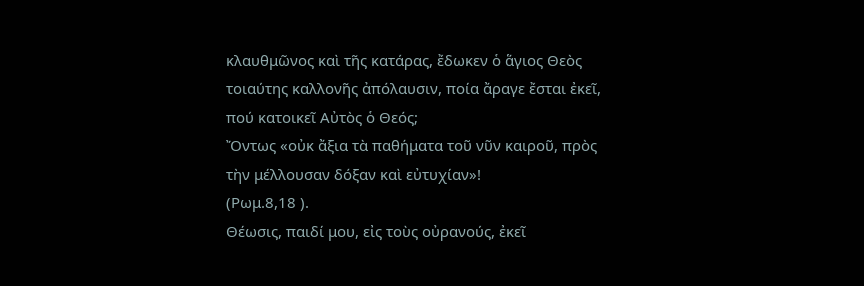κλαυθμῶνος καὶ τῆς κατάρας, ἔδωκεν ὁ ἅγιος Θεὸς τοιαύτης καλλονῆς ἀπόλαυσιν, ποία ἄραγε ἔσται ἐκεῖ, πού κατοικεῖ Αὐτὸς ὁ Θεός;
Ὄντως «οὐκ ἄξια τὰ παθήματα τοῦ νῦν καιροῦ, πρὸς τὴν μέλλουσαν δόξαν καὶ εὐτυχίαν»!
(Ρωμ.8,18 ).
Θέωσις, παιδί μου, εἰς τοὺς οὐρανούς, ἐκεῖ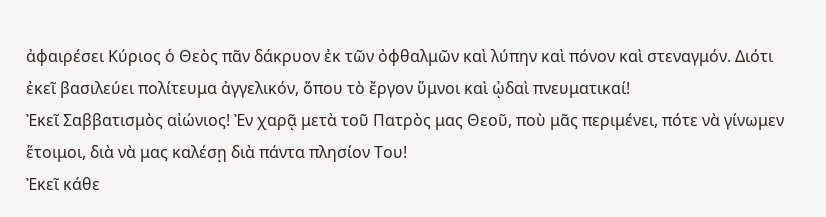ἀφαιρέσει Κύριος ὁ Θεὸς πᾶν δάκρυον ἐκ τῶν ὀφθαλμῶν καὶ λύπην καὶ πόνον καὶ στεναγμόν. Διότι ἐκεῖ βασιλεύει πολίτευμα ἀγγελικόν, ὅπου τὸ ἔργον ὕμνοι καὶ ᾠδαὶ πνευματικαί!
Ἐκεῖ Σαββατισμὸς αἰώνιος! Ἐν χαρᾷ μετὰ τοῦ Πατρὸς μας Θεοῦ, ποὺ μᾶς περιμένει, πότε νὰ γίνωμεν ἕτοιμοι, διὰ νὰ μας καλέσῃ διὰ πάντα πλησίον Του!
Ἐκεῖ κάθε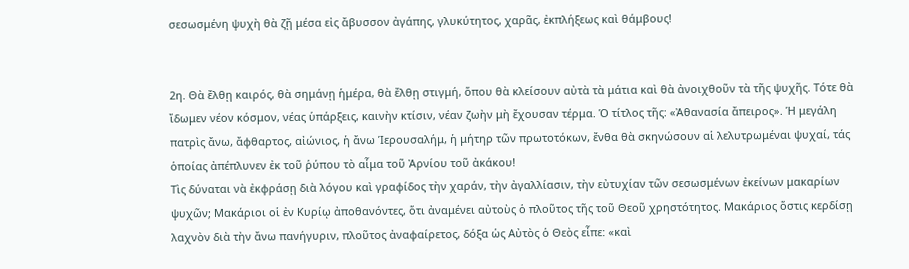σεσωσμένη ψυχὴ θὰ ζῇ μέσα εἰς ἄβυσσον ἀγάπης, γλυκύτητος, χαρᾶς, ἐκπλήξεως καὶ θάμβους!


2η. Θὰ ἔλθῃ καιρός, θὰ σημάνῃ ἡμέρα, θὰ ἔλθῃ στιγμή, ὅπου θὰ κλείσουν αὐτὰ τὰ μάτια καὶ θὰ ἀνοιχθοῦν τὰ τῆς ψυχῆς. Τότε θὰ ἴδωμεν νέον κόσμον, νέας ὑπάρξεις, καινὴν κτίσιν, νέαν ζωὴν μὴ ἔχουσαν τέρμα. Ὁ τίτλος τῆς: «Ἀθανασία ἄπειρος». Ἡ μεγάλη πατρὶς ἄνω, ἄφθαρτος, αἰώνιος, ἡ ἄνω Ἱερουσαλήμ, ἡ μήτηρ τῶν πρωτοτόκων, ἔνθα θὰ σκηνώσουν αἱ λελυτρωμέναι ψυχαί, τάς ὁποίας ἀπέπλυνεν ἐκ τοῦ ῥύπου τὸ αἷμα τοῦ Ἀρνίου τοῦ ἀκάκου!
Τὶς δύναται νὰ ἐκφράσῃ διὰ λόγου καὶ γραφίδος τὴν χαράν, τὴν ἀγαλλίασιν, τὴν εὐτυχίαν τῶν σεσωσμένων ἐκείνων μακαρίων ψυχῶν; Μακάριοι οἱ ἐν Κυρίῳ ἀποθανόντες, ὅτι ἀναμένει αὐτοὺς ὁ πλοῦτος τῆς τοῦ Θεοῦ χρηστότητος. Μακάριος ὅστις κερδίσῃ λαχνὸν διὰ τὴν ἄνω πανήγυριν, πλοῦτος ἀναφαίρετος, δόξα ὡς Αὐτὸς ὁ Θεὸς εἶπε: «καὶ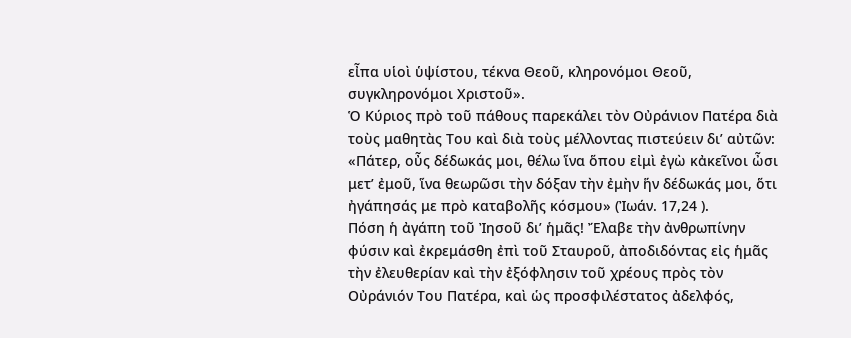εἶπα υἱοὶ ὑψίστου, τέκνα Θεοῦ, κληρονόμοι Θεοῦ, συγκληρονόμοι Χριστοῦ».
Ὁ Κύριος πρὸ τοῦ πάθους παρεκάλει τὸν Οὐράνιον Πατέρα διὰ τοὺς μαθητὰς Του καὶ διὰ τοὺς μέλλοντας πιστεύειν δι’ αὐτῶν: «Πάτερ, οὖς δέδωκάς μοι, θέλω ἵνα ὅπου εἰμὶ ἐγὼ κἀκεῖνοι ὦσι μετ’ ἐμοῦ, ἵνα θεωρῶσι τὴν δόξαν τὴν ἐμὴν ἥν δέδωκάς μοι, ὅτι ἠγάπησάς με πρὸ καταβολῆς κόσμου» (Ἰωάν. 17,24 ).
Πόση ἡ ἀγάπη τοῦ Ἰησοῦ δι’ ἡμᾶς! Ἔλαβε τὴν ἀνθρωπίνην φύσιν καὶ ἐκρεμάσθη ἐπὶ τοῦ Σταυροῦ, ἀποδιδόντας εἰς ἡμᾶς τὴν ἐλευθερίαν καὶ τὴν ἐξόφλησιν τοῦ χρέους πρὸς τὸν Οὐράνιόν Του Πατέρα, καὶ ὡς προσφιλέστατος ἀδελφός,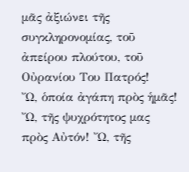μᾶς ἀξιώνει τῆς συγκληρονομίας, τοῦ ἀπείρου πλούτου, τοῦ Οὐρανίου Του Πατρός!
Ὤ, ὁποία ἀγάπη πρὸς ἡμᾶς! Ὤ, τῆς ψυχρότητος μας πρὸς Αὐτόν! Ὤ, τῆς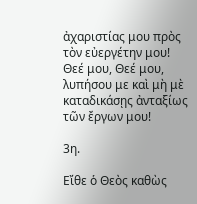ἀχαριστίας μου πρὸς τὸν εὐεργέτην μου! Θεέ μου, Θεέ μου, λυπήσου με καὶ μὴ μὲ καταδικάσῃς ἀνταξίως τῶν ἔργων μου!

3η.

Εἴθε ὁ Θεὸς καθὼς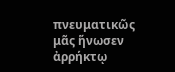πνευματικῶς μᾶς ἥνωσεν ἀρρήκτῳ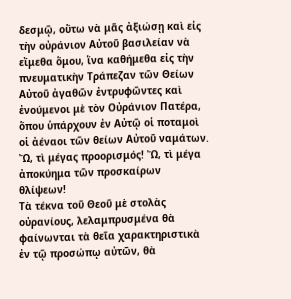δεσμῷ, οὕτω νὰ μᾶς ἀξιώσῃ καὶ εἰς τὴν οὐράνιον Αὐτοῦ βασιλείαν νὰ εἴμεθα ὅμου, ἵνα καθήμεθα εἰς τὴν πνευματικὴν Τράπεζαν τῶν Θείων Αὐτοῦ ἀγαθῶν ἐντρυφῶντες καὶ ἐνούμενοι μὲ τὸν Οὐράνιον Πατέρα, ὅπου ὑπάρχουν ἐν Αὐτῷ οἱ ποταμοὶ οἱ ἀέναοι τῶν θείων Αὐτοῦ ναμάτων. Ὤ, τὶ μέγας προορισμός! Ὤ, τὶ μέγα ἀποκύημα τῶν προσκαίρων θλίψεων!
Τὰ τέκνα τοῦ Θεοῦ μὲ στολὰς οὐρανίους, λελαμπρυσμένα θὰ φαίνωνται τὰ θεῖα χαρακτηριστικὰ ἐν τῷ προσώπῳ αὐτῶν, θὰ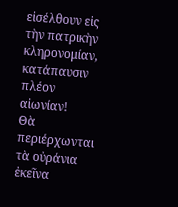εἰσέλθουν εἰς τὴν πατρικὴν κληρονομίαν, κατάπαυσιν πλέον αἰωνίαν!
Θὰ περιέρχωνται τὰ οὐράνια ἐκεῖνα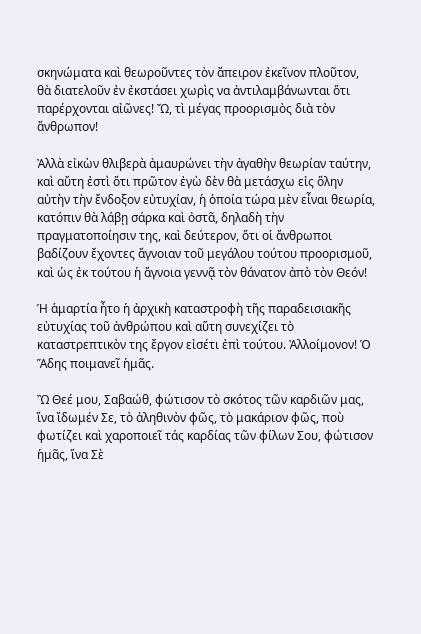σκηνώματα καὶ θεωροῦντες τὸν ἄπειρον ἐκεῖνον πλοῦτον, θὰ διατελοῦν ἐν ἐκστάσει χωρὶς να ἀντιλαμβάνωνται ὅτι παρέρχονται αἰῶνες! Ὤ, τὶ μέγας προορισμὸς διὰ τὸν ἄνθρωπον!

Ἀλλὰ εἰκὼν θλιβερὰ ἀμαυρώνει τὴν ἀγαθὴν θεωρίαν ταύτην, καὶ αὔτη ἐστὶ ὅτι πρῶτον ἐγὼ δὲν θὰ μετάσχω εἰς ὅλην αὐτὴν τὴν ἔνδοξον εὐτυχίαν, ἡ ὁποία τώρα μὲν εἶναι θεωρία, κατόπιν θὰ λάβῃ σάρκα καὶ ὀστᾶ, δηλαδὴ τὴν πραγματοποίησιν της, καὶ δεύτερον, ὅτι οἱ ἄνθρωποι βαδίζουν ἔχοντες ἄγνοιαν τοῦ μεγάλου τούτου προορισμοῦ, καὶ ὡς ἐκ τούτου ἡ ἄγνοια γεννᾷ τὸν θάνατον ἀπὸ τὸν Θεόν!

Ἡ ἁμαρτία ἦτο ἡ ἀρχικὴ καταστροφὴ τῆς παραδεισιακῆς εὐτυχίας τοῦ ἀνθρώπου καὶ αὕτη συνεχίζει τὸ καταστρεπτικὸν της ἔργον εἰσέτι ἐπὶ τούτου. Ἀλλοίμονον! Ὁ Ἅδης ποιμανεῖ ἡμᾶς.

Ὢ Θεέ μου, Σαβαώθ, φώτισον τὸ σκότος τῶν καρδιῶν μας, ἵνα ἴδωμέν Σε, τὸ ἀληθινὸν φῶς, τὸ μακάριον φῶς, ποὺ φωτίζει καὶ χαροποιεῖ τάς καρδίας τῶν φίλων Σου, φώτισον ἡμᾶς, ἵνα Σὲ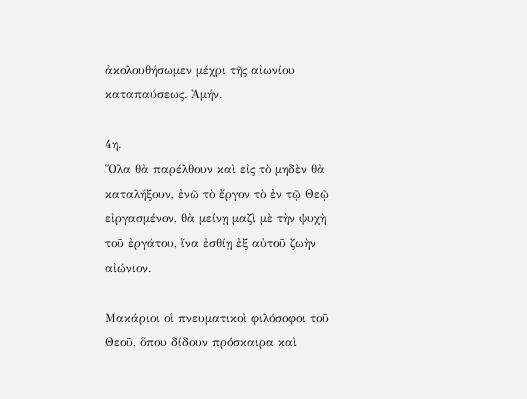ἀκολουθήσωμεν μέχρι τῆς αἰωνίου καταπαύσεως. Ἀμήν.

4η.
Ὅλα θὰ παρέλθουν καὶ εἰς τὸ μηδὲν θὰ καταλήξουν, ἐνῶ τὸ ἔργον τὸ ἐν τῷ Θεῷ εἰργασμένον, θὰ μείνῃ μαζὶ μὲ τὴν ψυχὴ τοῦ ἐργάτου, ἵνα ἐσθίῃ ἐξ αὐτοῦ ζωὴν αἰώνιον.

Μακάριοι οἱ πνευματικοὶ φιλόσοφοι τοῦ Θεοῦ, ὅπου δίδουν πρόσκαιρα καὶ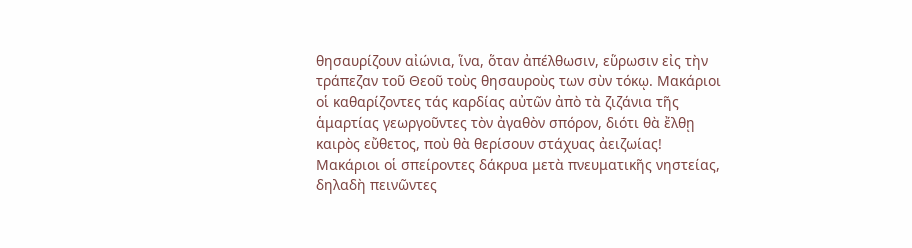θησαυρίζουν αἰώνια, ἵνα, ὅταν ἀπέλθωσιν, εὕρωσιν εἰς τὴν τράπεζαν τοῦ Θεοῦ τοὺς θησαυροὺς των σὺν τόκῳ. Μακάριοι οἱ καθαρίζοντες τάς καρδίας αὐτῶν ἀπὸ τὰ ζιζάνια τῆς ἁμαρτίας γεωργοῦντες τὸν ἀγαθὸν σπόρον, διότι θὰ ἔλθῃ καιρὸς εὔθετος, ποὺ θὰ θερίσουν στάχυας ἀειζωίας! Μακάριοι οἱ σπείροντες δάκρυα μετὰ πνευματικῆς νηστείας, δηλαδὴ πεινῶντες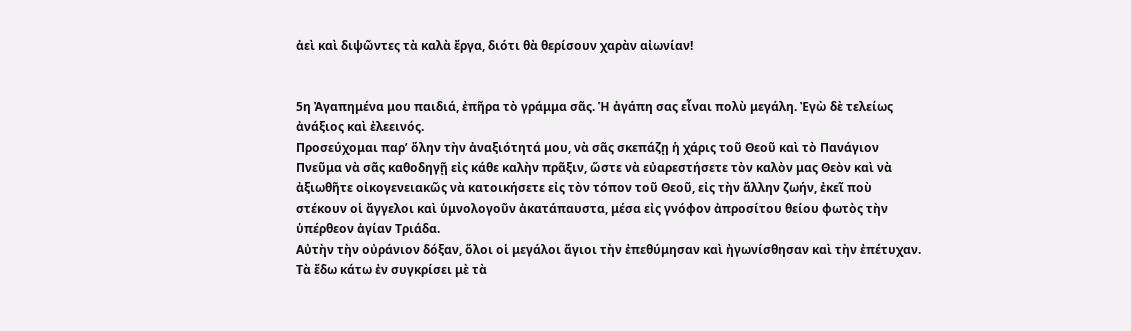ἀεὶ καὶ διψῶντες τὰ καλὰ ἔργα, διότι θὰ θερίσουν χαρὰν αἰωνίαν!


5η Ἀγαπημένα μου παιδιά, ἐπῆρα τὸ γράμμα σᾶς. Ἡ ἀγάπη σας εἶναι πολὺ μεγάλη. Ἐγὼ δὲ τελείως ἀνάξιος καὶ ἐλεεινός.
Προσεύχομαι παρ’ ὅλην τὴν ἀναξιότητά μου, νὰ σᾶς σκεπάζῃ ἡ χάρις τοῦ Θεοῦ καὶ τὸ Πανάγιον Πνεῦμα νὰ σᾶς καθοδηγῇ εἰς κάθε καλὴν πρᾶξιν, ὥστε νὰ εὐαρεστήσετε τὸν καλὸν μας Θεὸν καὶ νὰ ἀξιωθῆτε οἰκογενειακῶς νὰ κατοικήσετε εἰς τὸν τόπον τοῦ Θεοῦ, εἰς τὴν ἄλλην ζωήν, ἐκεῖ ποὺ στέκουν οἱ ἄγγελοι καὶ ὑμνολογοῦν ἀκατάπαυστα, μέσα εἰς γνόφον ἀπροσίτου θείου φωτὸς τὴν ὑπέρθεον ἁγίαν Τριάδα.
Αὐτὴν τὴν οὐράνιον δόξαν, ὅλοι οἱ μεγάλοι ἅγιοι τὴν ἐπεθύμησαν καὶ ἠγωνίσθησαν καὶ τὴν ἐπέτυχαν. Τὰ ἔδω κάτω ἐν συγκρίσει μὲ τὰ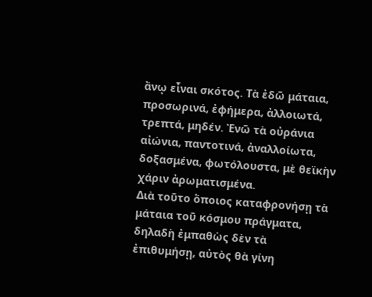ἄνῳ εἶναι σκότος. Τὰ ἐδῶ μάταια, προσωρινά, ἐφήμερα, ἀλλοιωτά, τρεπτά, μηδέν. Ἐνῶ τὰ οὐράνια αἰώνια, παντοτινά, ἀναλλοίωτα, δοξασμένα, φωτόλουστα, μὲ θεϊκὴν χάριν ἀρωματισμένα.
Διὰ τοῦτο ὅποιος καταφρονήσῃ τὰ μάταια τοῦ κόσμου πράγματα, δηλαδὴ ἐμπαθὼς δὲν τὰ ἐπιθυμήσῃ, αὐτὸς θὰ γίνη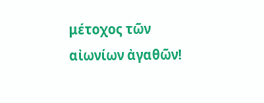μέτοχος τῶν αἰωνίων ἀγαθῶν!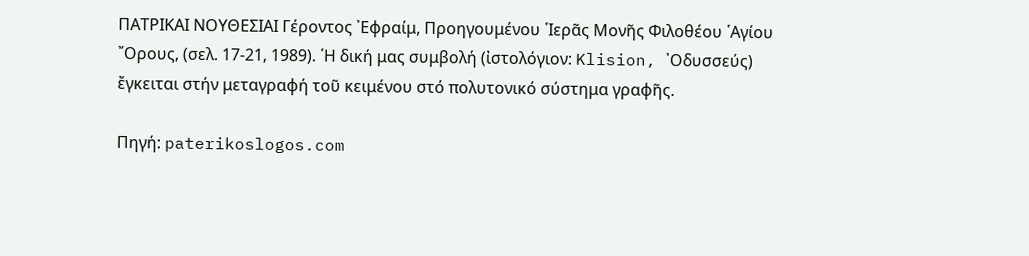ΠΑΤΡΙΚΑΙ ΝΟΥΘΕΣΙΑΙ Γέροντος ᾿Εφραίμ, Προηγουμένου ῾Ιερᾶς Μονῆς Φιλοθέου ῾Αγίου ῎Ορους, (σελ. 17-21, 1989). ῾Η δική μας συμβολή (ἰστολόγιον: Klision, ᾿Οδυσσεύς) ἔγκειται στήν μεταγραφή τοῦ κειμένου στό πολυτονικό σύστημα γραφῆς.

Πηγή: paterikoslogos.com